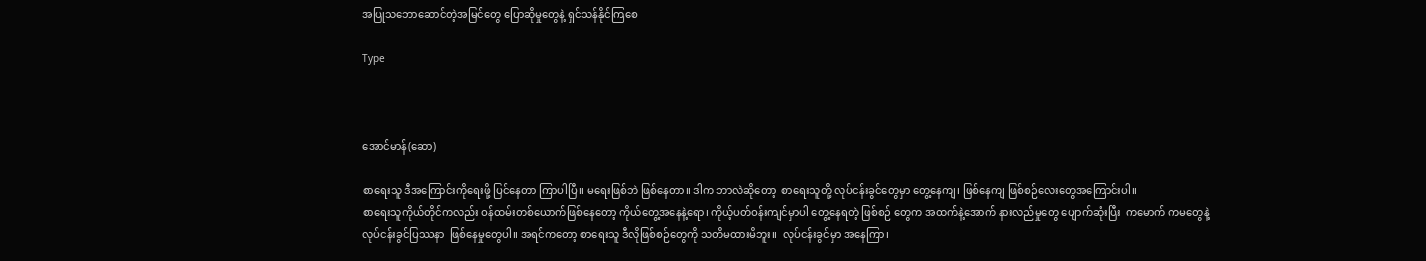အပြုသဘောဆောင်တဲ့အမြင်တွေ ပြောဆိုမှုတွေနဲ့ ရှင်သန်နိုင်ကြစေ

Type



အောင်မာန်(ဆော)

စာရေးသူ ဒီအကြောင်းကိုရေးဖို့ ပြင်နေတာ ကြာပါပြီ။ မရေးဖြစ်ဘဲ ဖြစ်နေတာ။ ဒါက ဘာလဲဆို‌တော့  စာရေးသူတို့ လုပ်ငန်းခွင်တွေမှာ တွေ့နေကျ၊ ဖြစ်နေကျ ဖြစ်စဉ်လေးတွေအကြောင်းပါ။
စာရေးသူကိုယ်တိုင်ကလည်း ဝန်ထမ်းတစ်ယောက်ဖြစ်နေတော့ ကိုယ်တွေ့အနေနဲ့ရော၊ ကိုယ့်ပတ်ဝန်းကျင်မှာပါ တွေ့နေရတဲ့ ဖြစ်စဉ် တွေက အထက်နဲ့အောက် နားလည်မှုတွေ ပျောက်ဆုံးပြီး  ကမောက် ကမတွေနဲ့   လုပ်ငန်းခွင်ပြဿနာ  ဖြစ်နေမှုတွေပါ။ အရင်ကတော့ စာရေးသူ ဒီလိုဖြစ်စဉ်တွေကို သတိမထားမိဘူး။  လုပ်ငန်းခွင်မှာ အနေကြာ၊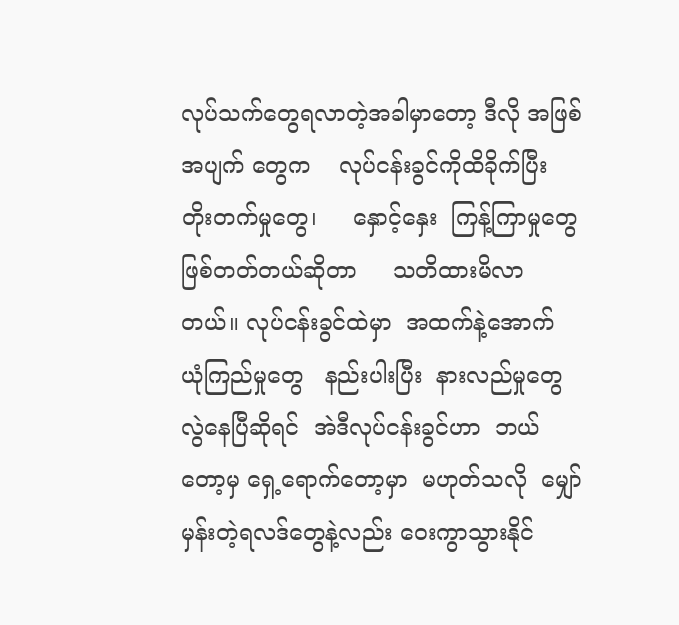လုပ်သက်တွေရလာတဲ့အခါမှာတော့ ဒီလို အဖြစ်အပျက် တွေက    လုပ်ငန်းခွင်ကိုထိခိုက်ပြီး    တိုးတက်မှုတွေ၊     နှောင့်နှေး  ကြန့်ကြာမှုတွေ    ဖြစ်တတ်တယ်ဆိုတာ     သတိထားမိလာတယ်။ လုပ်ငန်းခွင်ထဲမှာ  အထက်နဲ့အောက်   ယုံကြည်မှုတွေ   နည်းပါးပြီး  နားလည်မှုတွေ   လွဲနေပြီဆိုရင်  အဲဒီလုပ်ငန်းခွင်ဟာ  ဘယ်တော့မှ ရှေ့ရောက်တော့မှာ  မဟုတ်သလို  မျှော်မှန်းတဲ့ရလဒ်တွေနဲ့လည်း ဝေးကွာသွားနိုင်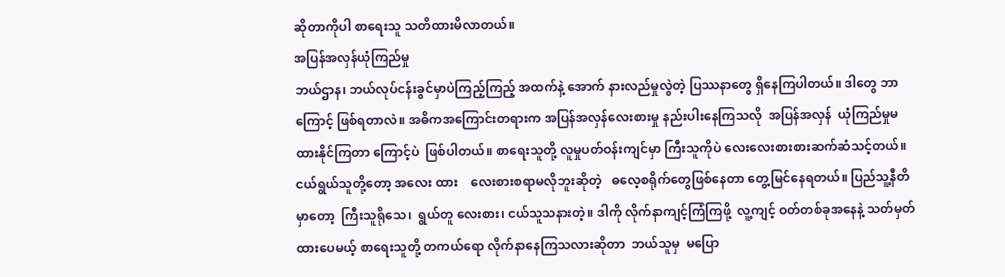ဆိုတာကိုပါ စာရေးသူ သတိထားမိလာတယ်။
အပြန်အလှန်ယုံကြည်မှု
ဘယ်ဌာန၊ ဘယ်လုပ်ငန်းခွင်မှာပဲကြည့်ကြည့် အထက်နဲ့ အောက် နားလည်မှုလွဲတဲ့ ပြဿနာတွေ ရှိနေကြပါတယ်။ ဒါတွေ ဘာကြောင့် ဖြစ်ရတာလဲ။ အဓိကအကြောင်းတရားက အပြန်အလှန်လေးစားမှု နည်းပါးနေကြသလို  အပြန်အလှန်  ယုံကြည်မှုမထားနိုင်ကြတာ ကြောင့်ပဲ  ဖြစ်ပါတယ်။ စာရေးသူတို့ လူမှုပတ်ဝန်းကျင်မှာ ကြီးသူကိုပဲ လေးလေးစားစားဆက်ဆံသင့်တယ်။  ငယ်ရွယ်သူတို့တော့ အလေး ထား    လေးစားစရာမလိုဘူးဆိုတဲ့   ဓလေ့စရိုက်တွေဖြစ်နေတာ တွေ့မြင်နေရတယ်။ ပြည်သူ့နီတိမှာတော့  ကြီးသူရိုသေ၊  ရွယ်တူ လေးစား၊ ငယ်သူသနားတဲ့။ ဒါကို လိုက်နာကျင့်ကြံကြဖို့  လူ့ကျင့် ဝတ်တစ်ခုအနေနဲ့ သတ်မှတ်ထားပေမယ့် စာရေးသူတို့ တကယ်ရော လိုက်နာနေကြသလားဆိုတာ  ဘယ်သူမှ  မပြော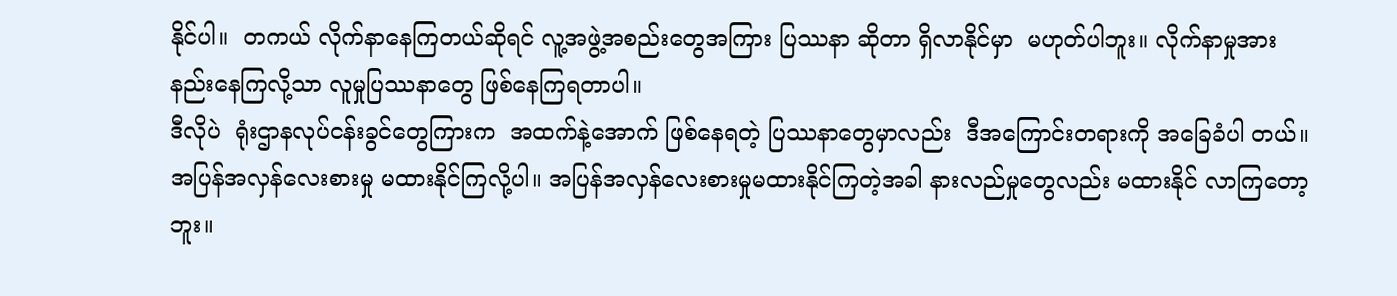နိုင်ပါ။  တကယ် လိုက်နာနေကြတယ်ဆိုရင် လူ့အဖွဲ့အစည်းတွေအကြား ပြဿနာ ဆိုတာ ရှိလာနိုင်မှာ  မဟုတ်ပါဘူး။ လိုက်နာမှုအားနည်းနေကြလို့သာ လူမှုပြဿနာတွေ ဖြစ်နေကြရတာပါ။
ဒီလိုပဲ  ရုံးဌာနလုပ်ငန်းခွင်တွေကြားက  အထက်နဲ့အောက် ဖြစ်နေရတဲ့ ပြဿနာတွေမှာလည်း  ဒီအကြောင်းတရားကို အခြေခံပါ တယ်။ အပြန်အလှန်လေးစားမှု မထားနိုင်ကြလို့ပါ။ အပြန်အလှန်လေးစားမှုမထားနိုင်ကြတဲ့အခါ နားလည်မှုတွေလည်း မထားနိုင် လာကြတော့ဘူး။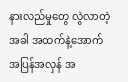နားလည်မှုတွေ လွဲလာတဲ့အခါ အထက်နဲ့အောက် အပြန်အလှန် အ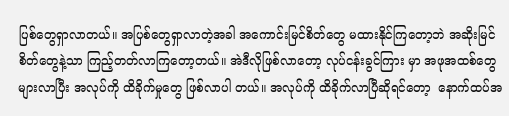ပြစ်တွေရှာလာတယ်။ အပြစ်တွေရှာလာတဲ့အခါ အကောင်းမြင်စိတ်တွေ မထားနိုင်ကြတော့ဘဲ အဆိုးမြင်စိတ်တွေနဲ့သာ ကြည့်တတ်လာကြတော့တယ်။ အဲဒီလိုဖြစ်လာတော့ လုပ်ငန်းခွင်ကြား မှာ အဖုအထစ်တွေများလာပြီး အလုပ်ကို ထိခိုက်မှုတွေ ဖြစ်လာပါ တယ်။ အလုပ်ကို ထိခိုက်လာပြီဆိုရင်တော့  နောက်ထပ်အ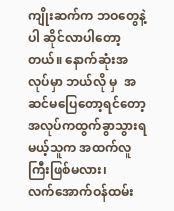ကျိုးဆက်က ဘဝတွေနဲ့ပါ ဆိုင်လာပါတော့တယ်။ နောက်ဆုံးအလုပ်မှာ ဘယ်လို မှ  အဆင်မပြေတော့ရင်တော့  အလုပ်ကထွက်ခွာသွားရမယ့်သူက အထက်လူကြီးဖြစ်မလား၊      လက်အောက်ဝန်ထမ်း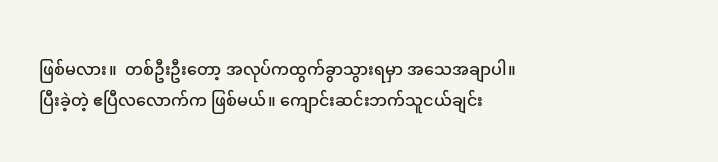ဖြစ်မလား။  တစ်ဦးဦးတော့ အလုပ်ကထွက်ခွာသွားရမှာ အသေအချာပါ။
ပြီးခဲ့တဲ့ ဧပြီလလောက်က ဖြစ်မယ်။ ကျောင်းဆင်းဘက်သူငယ်ချင်း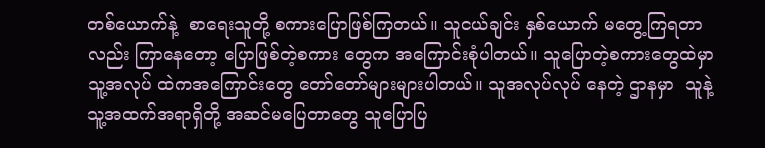တစ်ယောက်နဲ့  စာရေးသူတို့ စကားပြောဖြစ်ကြတယ်။ သူငယ်ချင်း နှစ်ယောက် မတွေ့ကြရတာလည်း ကြာနေတော့ ပြောဖြစ်တဲ့စကား တွေက အကြောင်းစုံပါတယ်။ သူပြောတဲ့စကားတွေထဲမှာ သူ့အလုပ် ထဲကအကြောင်းတွေ တော်တော်များများပါတယ်။ သူအလုပ်လုပ် နေတဲ့ ဌာနမှာ  သူနဲ့   သူ့အထက်အရာရှိတို့ အဆင်မပြေတာတွေ သူပြောပြ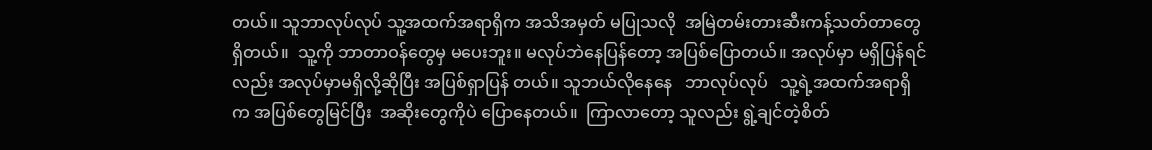တယ်။ သူဘာလုပ်လုပ် သူ့အထက်အရာရှိက အသိအမှတ် မပြုသလို  အမြဲတမ်းတားဆီးကန့်သတ်တာတွေရှိတယ်။  သူ့ကို ဘာတာဝန်တွေမှ မပေးဘူး။ မလုပ်ဘဲနေပြန်တော့ အပြစ်ပြောတယ်။ အလုပ်မှာ မရှိပြန်ရင်လည်း အလုပ်မှာမရှိလို့ဆိုပြီး အပြစ်ရှာပြန် တယ်။ သူဘယ်လိုနေနေ   ဘာလုပ်လုပ်   သူ့ရဲ့အထက်အရာရှိက အပြစ်တွေမြင်ပြီး  အဆိုးတွေကိုပဲ ပြောနေတယ်။  ကြာလာတော့ သူလည်း ရွဲ့ချင်တဲ့စိတ်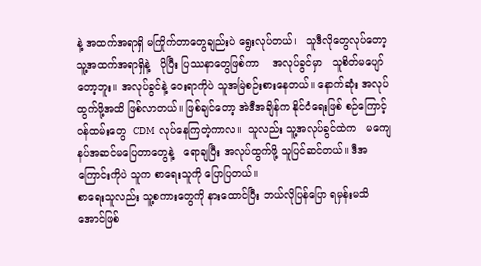နဲ့ အထက်အရာရှိ မကြိုက်တာတွေချည်းပဲ ရွေးလုပ်တယ်၊   သူဒီလိုတွေလုပ်တော့  သူ့အထက်အရာရှိနဲ့   ပိုပြီး ပြဿနာတွေဖြစ်ကာ    အလုပ်ခွင်မှာ   သူစိတ်မပျော်တော့ဘူး။ အလုပ်ခွင်နဲ့ ဝေးရာကိုပဲ သူအမြဲစဉ်းစားနေတယ်။ နောက်ဆုံး အလုပ် ထွက်ဖို့အထိ ဖြစ်လာတယ်။ ဖြစ်ချင်တော့ အဲဒီအချိန်က နိုင်ငံရေးဖြစ် စဉ်ကြောင့်  ဝန်ထမ်းတွေ  CDM  လုပ်နေကြတဲ့ကာလ။  သူလည်း သူ့အလုပ်ခွင်ထဲက   မကျေနပ်အဆင်မပြေတာတွေနဲ့   ရောချပြီး အလုပ်ထွက်ဖို့ သူပြင်ဆင်တယ်။ ဒီအကြောင်းကိုပဲ သူက စာရေးသူကို ပြောပြတယ်။
စာရေးသူလည်း သူ့စကားတွေကို နားထောင်ပြီး ဘယ်လိုပြန်ပြော ရမှန်းမသိအောင်ဖြစ်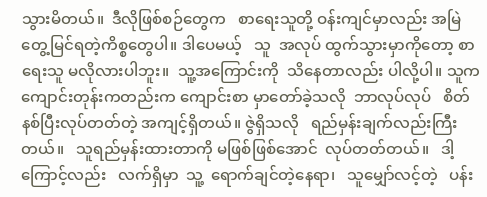သွားမိတယ်။  ဒီလိုဖြစ်စဉ်တွေက   စာရေးသူတို့ ဝန်းကျင်မှာလည်း အမြဲတွေ့မြင်ရတဲ့ကိစ္စတွေပါ။ ဒါပေမယ့်   သူ  အလုပ် ထွက်သွားမှာကိုတော့ စာရေးသူ မလိုလားပါဘူး။  သူ့အကြောင်းကို  သိနေတာလည်း ပါလို့ပါ။ သူက ကျောင်းတုန်းကတည်းက ကျောင်းစာ မှာတော်ခဲ့သလို  ဘာလုပ်လုပ်   စိတ်နစ်ပြီးလုပ်တတ်တဲ့ အကျင့်ရှိတယ်။ ဇွဲရှိသလို   ရည်မှန်းချက်လည်းကြီးတယ်။   သူရည်မှန်းထားတာကို မဖြစ်ဖြစ်အောင်  လုပ်တတ်တယ်။   ဒါ့ကြောင့်လည်း   လက်ရှိမှာ  သူ့  ရောက်ချင်တဲ့နေရာ၊   သူမျှော်လင့်တဲ့   ပန်း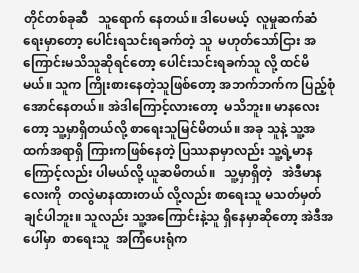တိုင်တစ်ခုဆီ   သူရောက် နေတယ်။ ဒါပေမယ့်  လူမှုဆက်ဆံရေးမှာတော့ ပေါင်းရသင်းရခက်တဲ့ သူ  မဟုတ်သော်ငြား အကြောင်းမသိသူဆိုရင်တော့ ပေါင်းသင်းရခက်သူ လို့ ထင်မိမယ်။ သူက ကြိုးစားနေတဲ့သူဖြစ်တော့ အဘက်ဘက်က ပြည့်စုံအောင်နေတယ်။ အဲဒါကြောင့်လားတော့  မသိဘူး။ မာနလေးတော့ သူ့မှာရှိတယ်လို့ စာရေးသူမြင်မိတယ်။ အခု သူနဲ့ သူ့အထက်အရာရှိ ကြားကဖြစ်နေတဲ့ ပြဿနာမှာလည်း သူ့ရဲ့မာနကြောင့်လည်း ပါမယ်လို့ ယူဆမိတယ်။   သူ့မှာရှိတဲ့   အဲဒီမာနလေးကို  တလွဲမာနထားတယ် လို့လည်း စာရေးသူ မသတ်မှတ်ချင်ပါဘူး။ သူလည်း သူ့အကြောင်းနဲ့သူ ရှိနေမှာဆိုတော့ အဲဒီအပေါ်မှာ  စာရေးသူ  အကြံပေးရုံက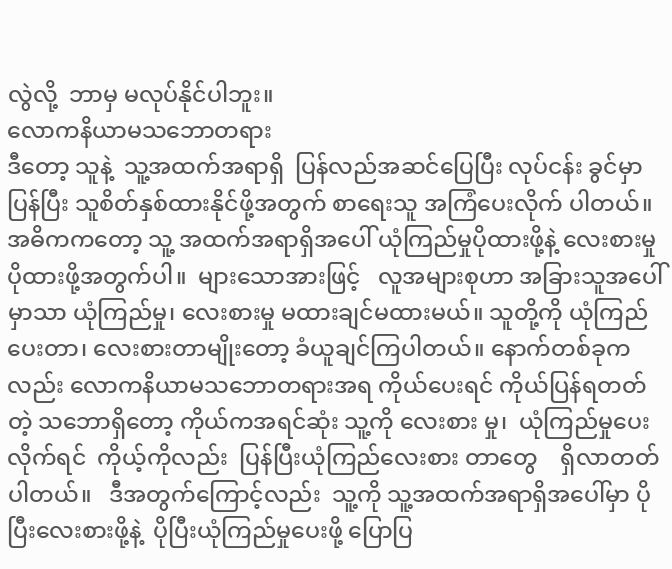လွဲလို့  ဘာမှ မလုပ်နိုင်ပါဘူး။
လောကနိယာမသဘောတရား
ဒီတော့ သူနဲ့  သူ့အထက်အရာရှိ  ပြန်လည်အဆင်ပြေပြီး လုပ်ငန်း ခွင်မှာ ပြန်ပြီး သူစိတ်နှစ်ထားနိုင်ဖို့အတွက် စာရေးသူ အကြံပေးလိုက် ပါတယ်။ အဓိကကတော့ သူ့ အထက်အရာရှိအပေါ် ယုံကြည်မှုပိုထားဖို့နဲ့ လေးစားမှုပိုထားဖို့အတွက်ပါ။  များသောအားဖြင့်   လူအများစုဟာ အခြားသူအပေါ်မှာသာ ယုံကြည်မှု၊ လေးစားမှု မထားချင်မထားမယ်။ သူတို့ကို ယုံကြည်ပေးတာ၊ လေးစားတာမျိုးတော့ ခံယူချင်ကြပါတယ်။ နောက်တစ်ခုကလည်း လောကနိယာမသဘောတရားအရ ကိုယ်ပေးရင် ကိုယ်ပြန်ရတတ်တဲ့ သဘောရှိတော့ ကိုယ်ကအရင်ဆုံး သူ့ကို လေးစား မှု၊  ယုံကြည်မှုပေးလိုက်ရင်  ကိုယ့်ကိုလည်း  ပြန်ပြီးယုံကြည်လေးစား တာတွေ    ရှိလာတတ်ပါတယ်။   ဒီအတွက်ကြောင့်လည်း  သူ့ကို သူ့အထက်အရာရှိအပေါ်မှာ ပိုပြီးလေးစားဖို့နဲ့  ပိုပြီးယုံကြည်မှုပေးဖို့ ပြောပြ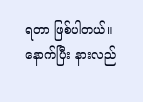ရတာ ဖြစ်ပါတယ်။ နောက်ပြီး နားလည်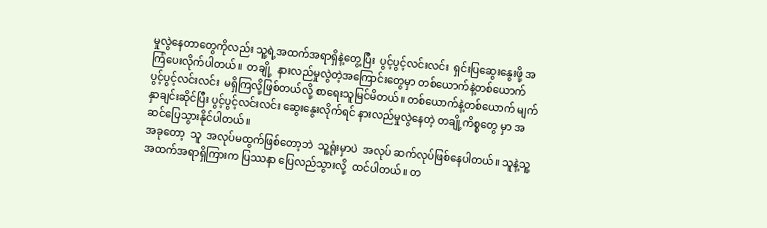မှုလွဲနေတာတွေကိုလည်း သူ့ရဲ့အထက်အရာရှိနဲ့တွေ့ပြီး  ပွင့်ပွင့်လင်းလင်း  ရှင်းပြဆွေးနွေးဖို့ အကြံပေးလိုက်ပါတယ်။  တချို့  နားလည်မှုလွဲတဲ့အကြောင်းတွေမှာ တစ်ယောက်နဲ့တစ်ယောက် ပွင့်ပွင့်လင်းလင်း  မရှိကြလို့ဖြစ်တယ်လို့ စာရေးသူမြင်မိတယ်။ တစ်ယောက်နဲ့တစ်ယောက် မျက်နှာချင်းဆိုင်ပြီး ပွင့်ပွင့်လင်းလင်း ဆွေးနွေးလိုက်ရင် နားလည်မှုလွဲနေတဲ့ တချို့ကိစ္စတွေ မှာ အဆင်ပြေသွားနိုင်ပါတယ်။
အခုတော့  သူ  အလုပ်မထွက်ဖြစ်တော့ဘဲ  သူ့ရုံးမှာပဲ  အလုပ် ဆက်လုပ်ဖြစ်နေပါတယ်။ သူနဲ့သူ့အထက်အရာရှိကြားက ပြဿနာ ပြေလည်သွားလို့  ထင်ပါတယ်။ တ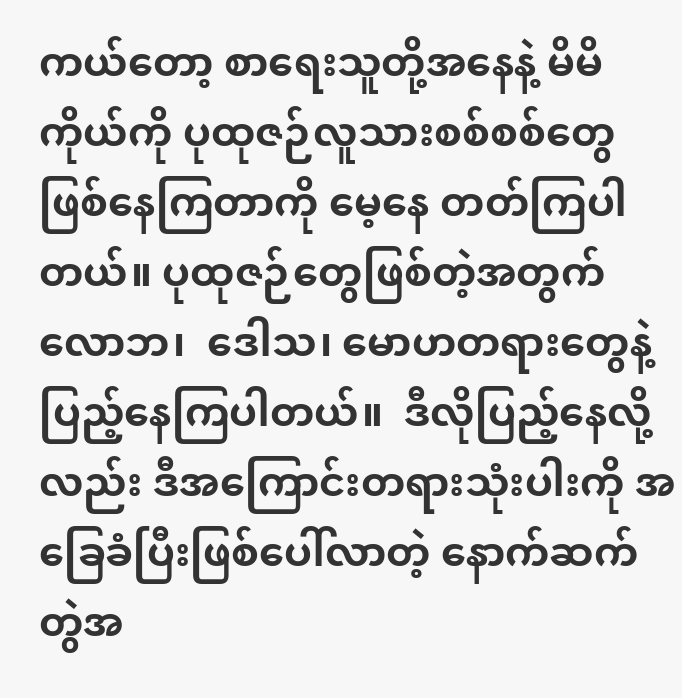ကယ်တော့ စာရေးသူတို့အနေနဲ့ မိမိကိုယ်ကို ပုထုဇဉ်လူသားစစ်စစ်တွေ ဖြစ်နေကြတာကို မေ့နေ တတ်ကြပါတယ်။ ပုထုဇဉ်တွေဖြစ်တဲ့အတွက်  လောဘ၊‌‌  ဒေါသ၊ မောဟတရားတွေနဲ့ ပြည့်နေကြပါတယ်။  ဒီလိုပြည့်နေလို့လည်း ဒီအကြောင်းတရားသုံးပါးကို အခြေခံပြီးဖြစ်ပေါ်လာတဲ့ နောက်ဆက် တွဲအ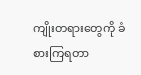ကျိုးတရားတွေကို ခံစားကြရတာ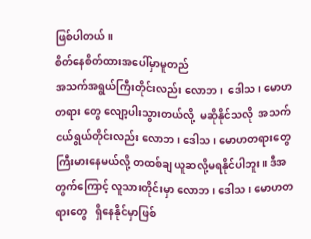ဖြစ်ပါတယ်။
စိတ်နေစိတ်ထားအပေါ်မှာမူတည်
အသက်အရွယ်ကြီးတိုင်းလည်း လောဘ၊  ဒေါသ ၊ မောဟတရား တွေ လျော့ပါးသွားတယ်လို့  မဆိုနိုင်သလို  အသက်ငယ်ရွယ်တိုင်းလည်း လောဘ၊ ဒေါသ၊ မောဟတရားတွေ ကြီးမားနေမယ်လို့ တထစ်ချ ယူဆလို့မရနိုင်ပါဘူး။ ဒီအတွက်ကြောင့် လူသားတိုင်းမှာ လောဘ၊ ဒေါသ၊ မောဟတရားတွေ   ရှိနေနိုင်မှာဖြစ်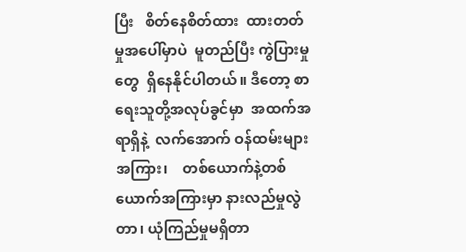ပြီး   စိတ်နေစိတ်ထား  ထားတတ်မှုအပေါ်မှာပဲ  မူတည်ပြီး ကွဲပြားမှုတွေ  ရှိနေနိုင်ပါတယ်။ ဒီတော့ စာရေးသူတို့အလုပ်ခွင်မှာ  အထက်အရာရှိနဲ့  လက်အောက် ဝန်ထမ်းများအကြား၊    တစ်ယောက်နဲ့တစ်ယောက်အကြားမှာ နားလည်မှုလွဲတာ၊ ယုံကြည်မှုမရှိတာ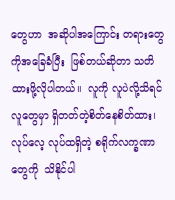တွေဟာ  အဆိုပါအကြောင်း တရားတွေကိုအခြေခံပြီး  ဖြစ်တယ်ဆိုတာ သတိထားဖို့လိုပါတယ်။  လူကို လူပဲလို့သိရင် လူတွေမှာ ရှိတတ်တဲ့စိတ်နေစိတ်ထား၊ လုပ်လေ့ လုပ်ထရှိတဲ့ စရိုက်လက္ခဏာတွေကို  သိနိုင်ပါ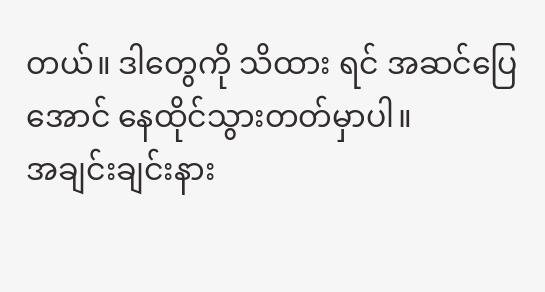တယ်။ ဒါတွေကို သိထား ရင် အဆင်ပြေအောင် နေထိုင်သွားတတ်မှာပါ။
အချင်းချင်းနား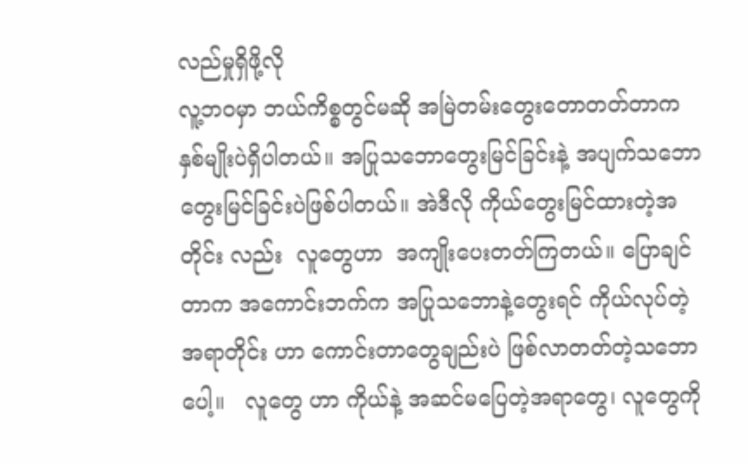လည်မှုရှိဖို့လို
လူ့ဘဝမှာ ဘယ်ကိစ္စတွင်မဆို အမြဲတမ်းတွေးတောတတ်တာက နှစ်မျိုးပဲရှိပါတယ်။ အပြုသဘောတွေးမြင်ခြင်းနဲ့ အပျက်သဘော တွေးမြင်ခြင်းပဲဖြစ်ပါတယ်။ အဲဒီလို ကိုယ်တွေးမြင်ထားတဲ့အတိုင်း လည်း  လူတွေဟာ  အကျိုးပေးတတ်ကြတယ်။ ပြောချင်တာက အကောင်းဘက်က အပြုသဘောနဲ့တွေးရင် ကိုယ်လုပ်တဲ့ အရာတိုင်း ဟာ ကောင်းတာတွေချည်းပဲ ဖြစ်လာတတ်တဲ့သဘောပေါ့။   လူတွေ ဟာ ကိုယ်နဲ့ အဆင်မပြေတဲ့အရာတွေ၊ လူတွေကို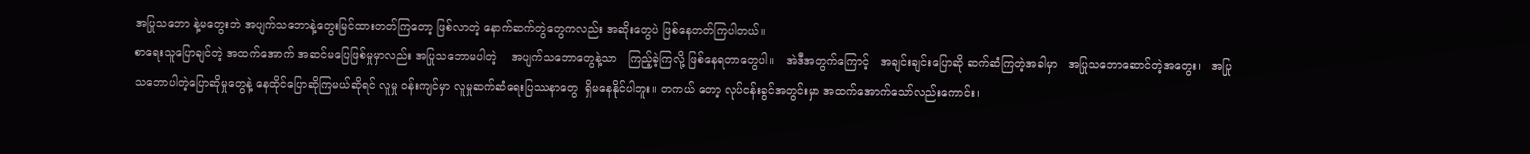အပြုသဘော နဲ့မတွေးဘဲ အပျက်သဘောနဲ့တွေးမြင်ထားတတ်ကြတော့ ဖြစ်လာတဲ့ နောက်ဆက်တွဲတွေကလည်း အဆိုးတွေပဲ ဖြစ်နေတတ်ကြပါတယ်။
စာရေးသူပြောချင်တဲ့ အထက်အောက် အဆင်မပြေဖြစ်မှုမှာလည်း အပြုသဘောမပါတဲ့    အပျက်သဘောတွေနဲ့သာ   ကြည့်ခဲ့ကြလို့ ဖြစ်နေရတာတွေပါ။   အဲဒီအတွက်ကြောင့်   အချင်းချင်းပြောဆို ဆက်ဆံကြတဲ့အခါမှာ   အပြုသဘောဆောင်တဲ့အတွေး၊   အပြု သဘောပါတဲ့ပြောဆိုမှုတွေနဲ့ နေထိုင်ပြောဆိုကြမယ်ဆိုရင် လူမှု ဝန်းကျင်မှာ လူမှုဆက်ဆံရေးပြဿနာတွေ  ရှိမနေနိုင်ပါဘူး။ တကယ် တော့ လုပ်ငန်းခွင်အတွင်းမှာ အထက်အောက်သော်လည်းကောင်း၊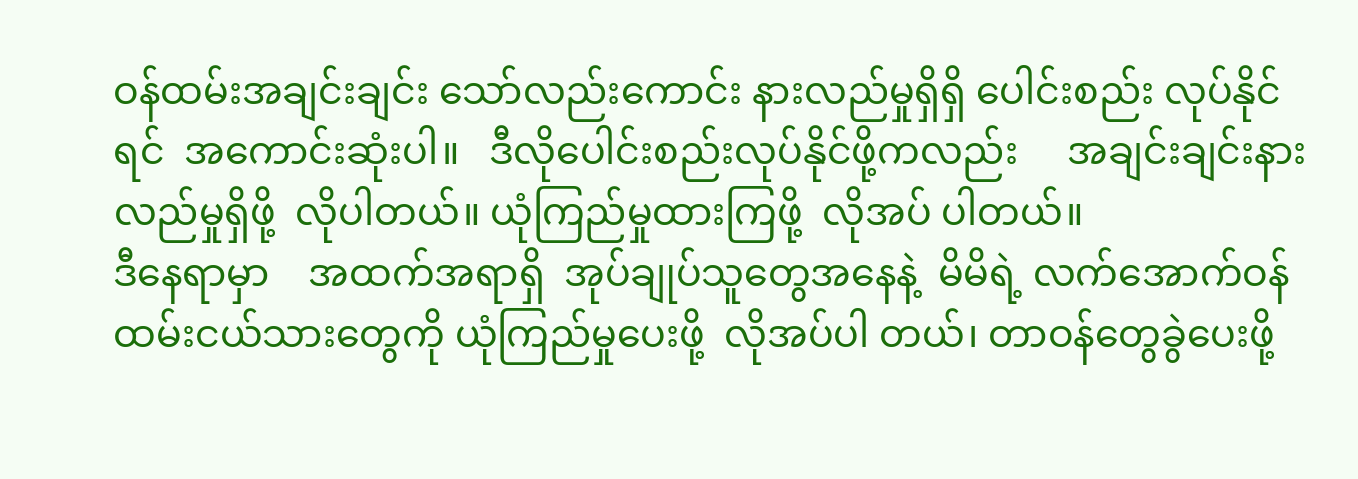ဝန်ထမ်းအချင်းချင်း သော်လည်းကောင်း နားလည်မှုရှိရှိ ပေါင်းစည်း လုပ်နိုင်ရင်  အကောင်းဆုံးပါ။   ဒီလိုပေါင်းစည်းလုပ်နိုင်ဖို့ကလည်း     အချင်းချင်းနားလည်မှုရှိဖို့  လိုပါတယ်။ ယုံကြည်မှုထားကြဖို့  လိုအပ် ပါတယ်။
ဒီနေရာမှာ    အထက်အရာရှိ  အုပ်ချုပ်သူတွေအနေနဲ့  မိမိရဲ့ လက်အောက်ဝန်ထမ်းငယ်သားတွေကို ယုံကြည်မှုပေးဖို့  လိုအပ်ပါ တယ်၊ တာဝန်တွေခွဲပေးဖို့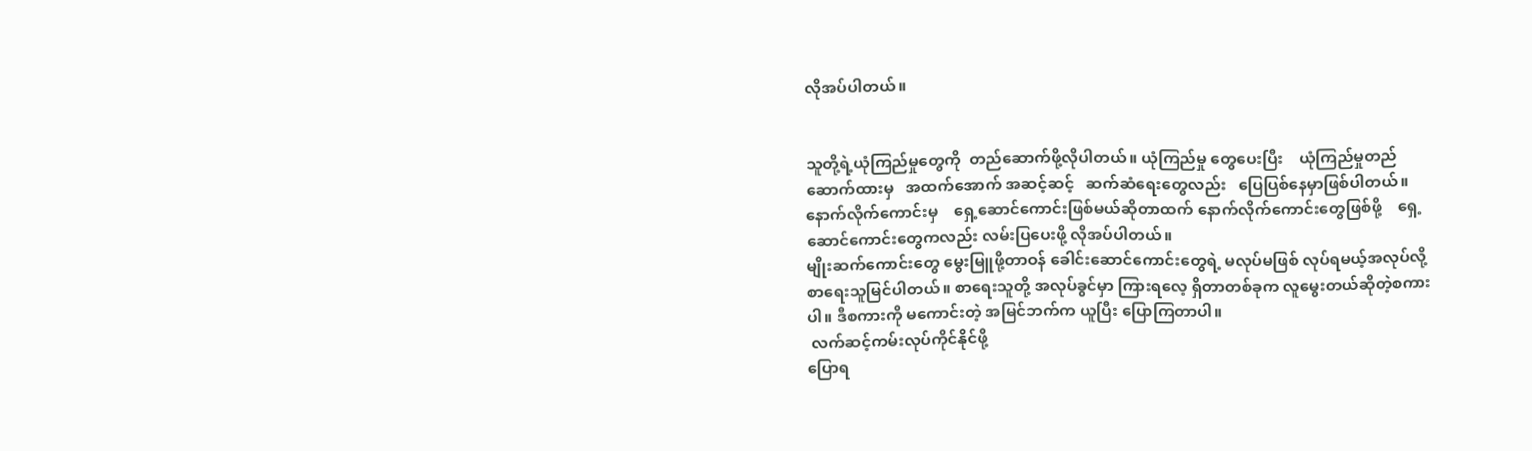လိုအပ်ပါတယ်။


သူတို့ရဲ့ယုံကြည်မှုတွေကို  တည်ဆောက်ဖို့လိုပါတယ်။ ယုံကြည်မှု တွေပေးပြီး    ယုံကြည်မှုတည်ဆောက်ထားမှ   အထက်အောက် အဆင့်ဆင့်   ဆက်ဆံရေးတွေလည်း   ပြေပြစ်နေမှာဖြစ်ပါတယ်။ နောက်လိုက်ကောင်းမှ    ရှေ့ဆောင်ကောင်းဖြစ်မယ်ဆိုတာထက် နောက်လိုက်ကောင်းတွေဖြစ်ဖို့    ရှေ့ဆောင်ကောင်းတွေကလည်း လမ်းပြပေးဖို့ လိုအပ်ပါတယ်။
မျိုးဆက်ကောင်းတွေ မွေးမြူဖို့တာဝန် ခေါင်းဆောင်ကောင်းတွေရဲ့ မလုပ်မဖြစ် လုပ်ရမယ့်အလုပ်လို့ စာရေးသူမြင်ပါတယ်။ စာရေးသူတို့ အလုပ်ခွင်မှာ ကြားရလေ့ ရှိတာတစ်ခုက လူမွေးတယ်ဆိုတဲ့စကားပါ။ ဒီစကားကို မကောင်းတဲ့ အမြင်ဘက်က ယူပြီး ပြောကြတာပါ။
 လက်ဆင့်ကမ်းလုပ်ကိုင်နိုင်ဖို့
ပြောရ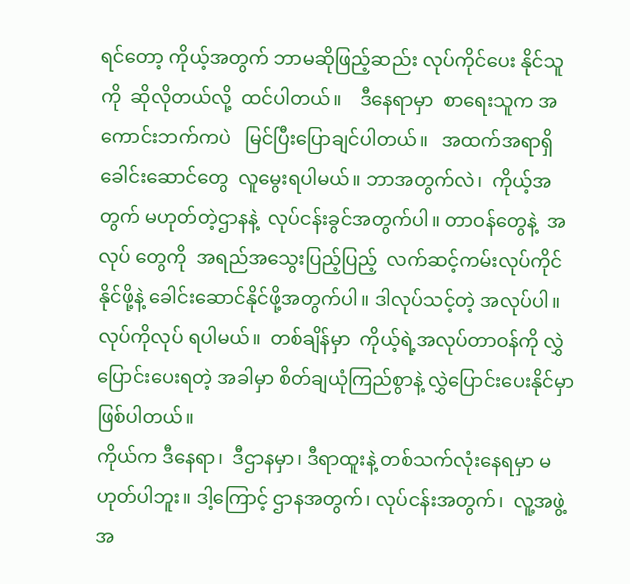ရင်တော့ ကိုယ့်အတွက် ဘာမဆိုဖြည့်ဆည်း လုပ်ကိုင်ပေး နိုင်သူကို  ဆိုလိုတယ်လို့  ထင်ပါတယ်။    ဒီနေရာမှာ  စာရေးသူက အကောင်းဘက်ကပဲ   မြင်ပြီးပြောချင်ပါတယ်။   အထက်အရာရှိ ခေါင်းဆောင်တွေ  လူမွေးရပါမယ်။ ဘာအတွက်လဲ၊  ကိုယ့်အတွက် မဟုတ်တဲ့ဌာနနဲ့  လုပ်ငန်းခွင်အတွက်ပါ။ တာဝန်တွေနဲ့  အလုပ် တွေကို  အရည်အသွေးပြည့်ပြည့်  လက်ဆင့်ကမ်းလုပ်ကိုင်နိုင်ဖို့နဲ့ ခေါင်းဆောင်နိုင်ဖို့အတွက်ပါ။ ဒါလုပ်သင့်တဲ့ အလုပ်ပါ။ လုပ်ကိုလုပ် ရပါမယ်။  တစ်ချိန်မှာ  ကိုယ့်ရဲ့အလုပ်တာဝန်ကို လွှဲပြောင်းပေးရတဲ့ အခါမှာ စိတ်ချယုံကြည်စွာနဲ့ လွှဲပြောင်းပေးနိုင်မှာဖြစ်ပါတယ်။
ကိုယ်က ဒီနေရာ၊  ဒီဌာနမှာ၊ ဒီရာထူးနဲ့ တစ်သက်လုံးနေရမှာ မဟုတ်ပါဘူး။ ဒါ့ကြောင့် ဌာနအတွက်၊ လုပ်ငန်းအတွက်၊  လူ့အဖွဲ့ အ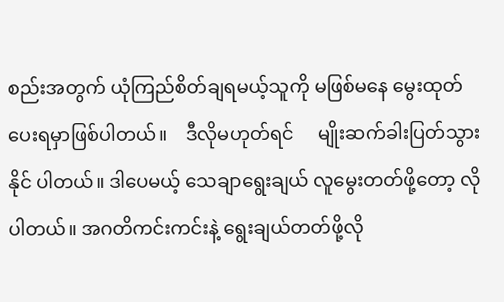စည်းအတွက် ယုံကြည်စိတ်ချရမယ့်သူကို မဖြစ်မနေ မွေးထုတ် ပေးရမှာဖြစ်ပါတယ်။    ဒီလိုမဟုတ်ရင်     မျိုးဆက်ခါးပြတ်သွားနိုင် ပါတယ်။ ဒါပေမယ့် သေချာရွေးချယ် လူမွေးတတ်ဖို့တော့ လိုပါတယ်။ အဂတိကင်းကင်းနဲ့ ရွေးချယ်တတ်ဖို့လို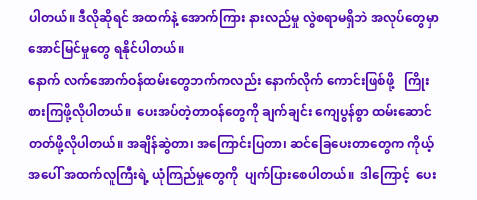ပါတယ်။ ဒီလိုဆိုရင် အထက်နဲ့ အောက်ကြား နားလည်မှု လွဲစရာမရှိဘဲ အလုပ်တွေမှာ‌  အောင်မြင်မှုတွေ ရနိုင်ပါတယ်။
နောက် လက်အောက်ဝန်ထမ်းတွေဘက်ကလည်း နောက်လိုက် ကောင်းဖြစ်ဖို့   ကြိုးစားကြဖို့လိုပါတယ်။  ပေးအပ်တဲ့တာဝန်တွေကို ချက်ချင်း ကျေပွန်စွာ ထမ်းဆောင်တတ်ဖို့လိုပါတယ်။ အချိန်ဆွဲတာ၊ အကြောင်းပြတာ၊ ဆင်ခြေပေးတာတွေက ကိုယ့်အပေါ် အထက်လူကြီးရဲ့ ယုံကြည်မှုတွေကို  ပျက်ပြားစေပါတယ်။  ဒါကြောင့်  ပေး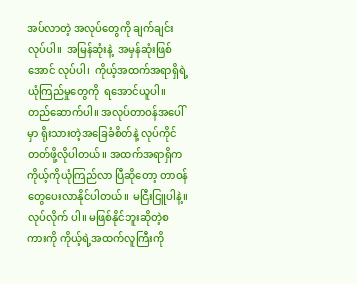အပ်လာတဲ့ အလုပ်တွေကို ချက်ချင်းလုပ်ပါ။  အမြန်ဆုံးနဲ့  အမှန်ဆုံးဖြစ်အောင် လုပ်ပါ၊  ကိုယ့်အထက်အရာရှိရဲ့  ယုံကြည်မှုတွေကို  ရအောင်ယူပါ။ တည်ဆောက်ပါ။ အလုပ်တာဝန်အပေါ်မှာ ရိုးသားတဲ့အခြေခံစိတ်နဲ့ လုပ်ကိုင်တတ်ဖို့လိုပါတယ်။ အထက်အရာရှိက ကိုယ့်ကိုယုံကြည်လာ ပြီဆိုတော့ တာဝန်တွေပေးလာနိုင်ပါတယ်။ မငြီးငြူပါနဲ့။ လုပ်လိုက် ပါ။ မဖြစ်နိုင်ဘူးဆိုတဲ့စကားကို ကိုယ့်ရဲ့အထက်လူကြီးကို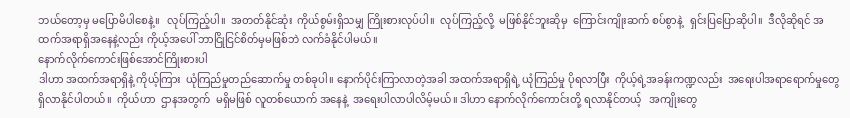ဘယ်တော့မှ မပြောမိပါစေနဲ့။   လုပ်ကြည့်ပါ။  အတတ်နိုင်ဆုံး  ကိုယ်စွမ်းရှိသမျှ ကြိုးစားလုပ်ပါ။  လုပ်ကြည့်လို့  မဖြစ်နိုင်ဘူးဆိုမှ  ကြောင်းကျိုးဆက် စပ်စွာနဲ့   ရှင်းပြပြောဆိုပါ။  ဒီလိုဆိုရင် အထက်အရာရှိအနေနဲ့လည်း ကိုယ့်အပေါ် ဘာငြိုငြင်စိတ်မှမဖြစ်ဘဲ လက်ခံနိုင်ပါမယ်။
နောက်လိုက်ကောင်းဖြစ်အောင်ကြိုးစားပါ
ဒါဟာ အထက်အရာရှိနဲ့ ကိုယ့်ကြား  ယုံကြည်မှုတည်ဆောက်မှု တစ်ခုပါ။ နောက်ပိုင်းကြာလာတဲ့အခါ အထက်အရာရှိရဲ့ ယုံကြည်မှု ပိုရလာပြီး  ကိုယ့်ရဲ့အခန်းကဏ္ဍလည်း  အရေးပါအရာရောက်မှုတွေ ရှိလာနိုင်ပါတယ်။  ကိုယ်ဟာ  ဌာနအတွက်  မရှိမဖြစ် လူတစ်ယောက် အနေနဲ့  အရေးပါလာပါလိမ့်မယ်။ ဒါဟာ နောက်လိုက်ကောင်းတို့ ရလာနိုင်တယ့်   အကျိုးတွေ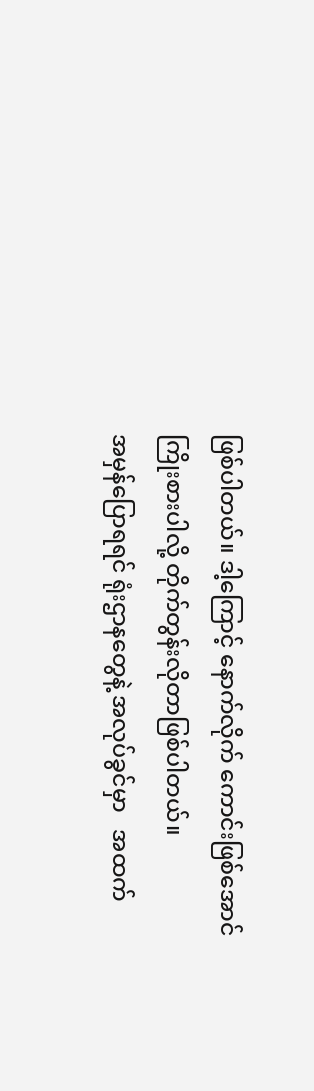ဖြစ်ပါတယ်။ ဒါ့ကြောင့် နောက်လိုက် ကောင်းဖြစ်အောင် ကြိုးစားပါလို့ တိုက်တွန်းလိုတာဖြစ်ပါတယ်။
အမှန်ပြောရရင် ရုံးဌာနတွေနဲ့ အလုပ်ခွင်မှာ   အထက်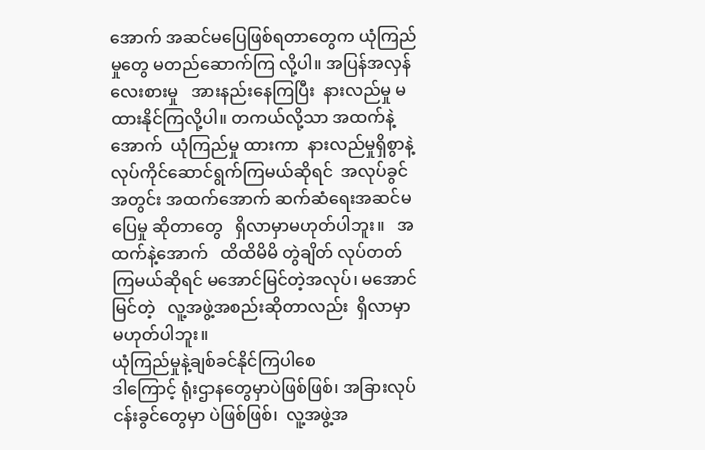အောက် အဆင်မပြေဖြစ်ရတာတွေက ယုံကြည်မှုတွေ မတည်ဆောက်ကြ လို့ပါ။ အပြန်အလှန်လေးစားမှု   အားနည်းနေကြပြီး  နားလည်မှု မထားနိုင်ကြလို့ပါ။ တကယ်လို့သာ အထက်နဲ့အောက်  ယုံကြည်မှု ထားကာ  နားလည်မှုရှိစွာနဲ့  လုပ်ကိုင်ဆောင်ရွက်ကြမယ်ဆိုရင်  အလုပ်ခွင်အတွင်း အထက်အောက် ဆက်ဆံရေးအဆင်မပြေမှု ဆိုတာတွေ   ရှိလာမှာမဟုတ်ပါဘူး။   အထက်နဲ့အောက်   ထိထိမိမိ တွဲချိတ် လုပ်တတ်ကြမယ်ဆိုရင် မအောင်မြင်တဲ့အလုပ်၊ မအောင် မြင်တဲ့   လူ့အဖွဲ့အစည်းဆိုတာလည်း  ရှိလာမှာမဟုတ်ပါဘူး။
ယုံကြည်မှုနဲ့ချစ်ခင်နိုင်ကြပါစေ
ဒါကြောင့် ရုံးဌာနတွေမှာပဲဖြစ်ဖြစ်၊ အခြားလုပ်ငန်းခွင်တွေမှာ ပဲဖြစ်ဖြစ်၊  လူ့အဖွဲ့အ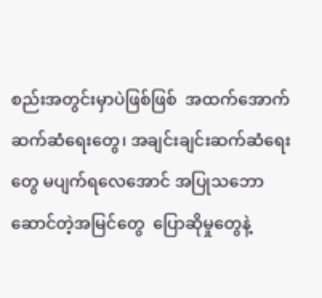စည်းအတွင်းမှာပဲဖြစ်ဖြစ်  အထက်အောက် ဆက်ဆံရေးတွေ၊ အချင်းချင်းဆက်ဆံရေးတွေ မပျက်ရလေအောင် အပြုသဘောဆောင်တဲ့အမြင်တွေ  ပြောဆိုမှုတွေနဲ့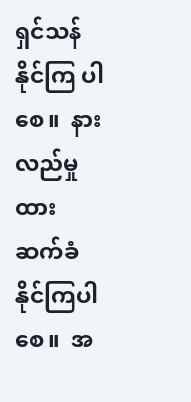ရှင်သန်နိုင်ကြ ပါစေ။  နားလည်မှုထား  ဆက်ခံနိုင်ကြပါစေ။  အ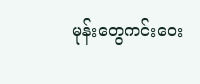မုန်းတွေကင်းဝေး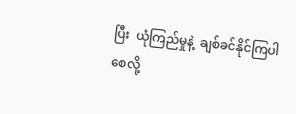ပြီး  ယုံကြည်မှုနဲ့  ချစ်ခင်နိုင်ကြပါစေလို့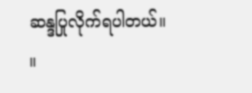ဆန္ဒပြုလိုက်ရပါတယ်။   ။